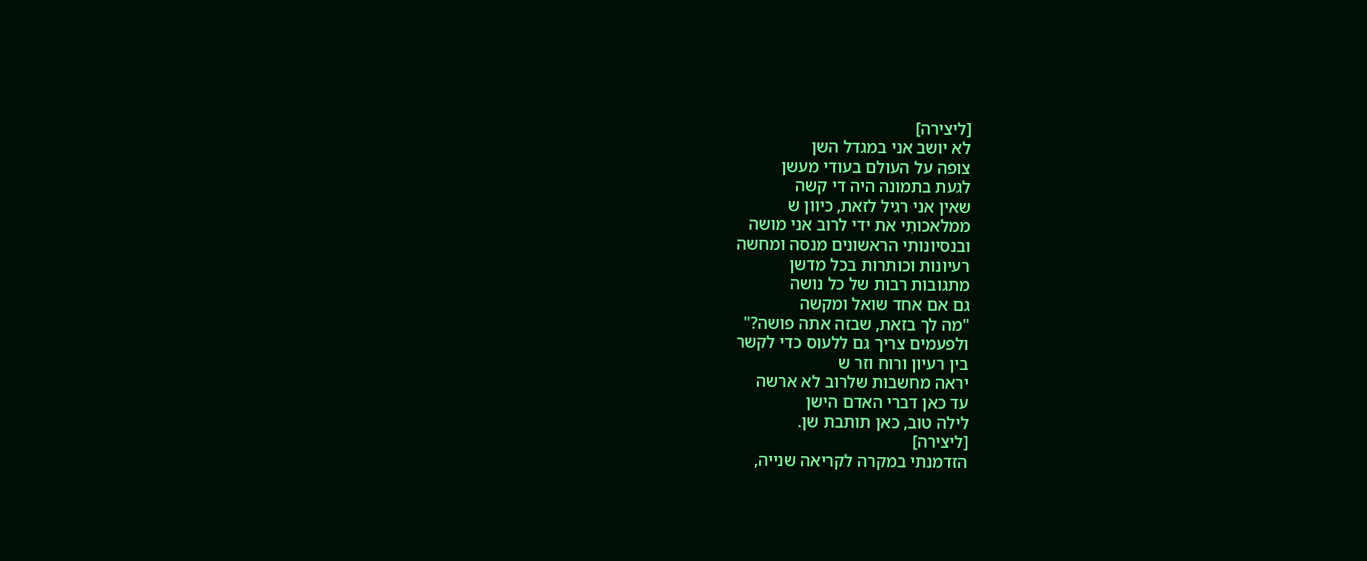[ליצירה]
לא יושב אני במגדל השן
צופה על העולם בעודי מעשן
לגעת בתמונה היה די קשה
שאין אני רגיל לזאת, כיוון ש
ממלאכותִי את ידי לרוב אני מושה
ובנסיונותי הראשונים מנסה ומחשה
רעיונות וכותרות בכל מדשן
מתגובות רבות של כל נושה
גם אם אחד שואל ומקשה
"מה לך בזאת, שבזה אתה פושה?"
ולפעמים צריך גם ללעוס כדי לקשר
בין רעיון ורוח וזר ש
יראה מחשבות שלרוב לא ארשה
עד כאן דברי האדם הישן
לילה טוב, כאן תותבת שן.
[ליצירה]
הזדמנתי במקרה לקריאה שנייה,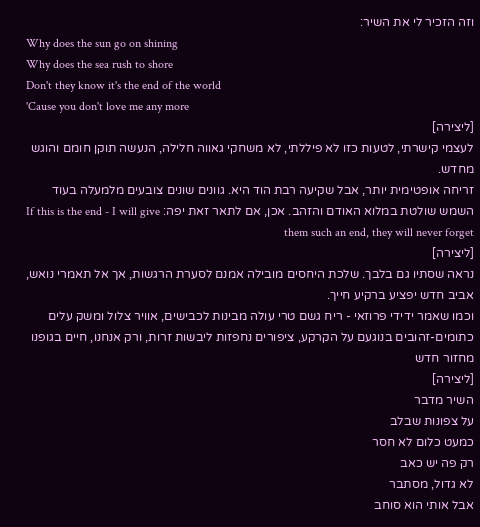וזה הזכיר לי את השיר:
Why does the sun go on shining
Why does the sea rush to shore
Don't they know it's the end of the world
'Cause you don't love me any more
[ליצירה]
לעצמי קישרתי, לטעות כזו לא פיללתי, לא משחקי גאווה חלילה, הנעשה תוקן חומם והוגש מחדש.
זריחה אופטימית יותר, אבל שקיעה רבת הוד היא. גוונים שונים צובעים מלמעלה בעוד השמש שולטת במלוא האודם והזהב. אכן, אם לתאר זאת יפה: If this is the end - I will give them such an end, they will never forget
[ליצירה]
נראה שסתיו גם בלבך. שלכת היחסים מובילה אמנם לסערת הרגשות, אך אל תאמרי נואש, אביב חדש יפציע ברקיע חייך.
וכמו שאמר ידידי פרוזאי - ריח גשם טרי עולה מבינות לכבישים, אוויר צלול ומשק עלים כתומים-זהובים בנוגעם על הקרקע, ציפורים נחפזות ליבשות זרות, ורק אנחנו, חיים בגופנו מחזור חדש
[ליצירה]
השיר מדבר
על צפונות שבלב
כמעט כלום לא חסר
רק פה יש כאב
לא גדול, מסתבר
אבל אותי הוא סוחב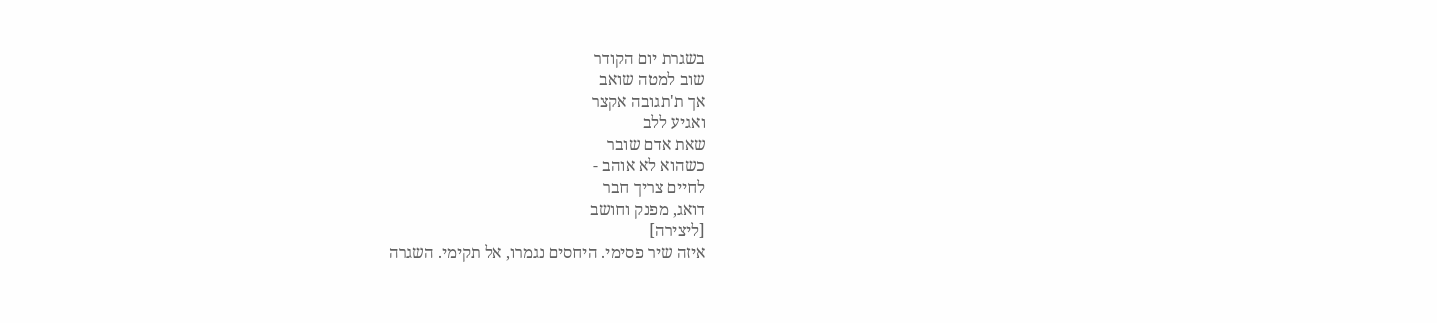בשגרת יום הקודר
שוב למטה שואב
אך ת'תגובה אקצר
ואגיע ללב
שאת אדם שובר
כשהוא לא אוהב -
לחיים צריך חבר
דואג, מפנק וחושב
[ליצירה]
איזה שיר פסימי. היחסים נגמרו, אל תקימי. השגרה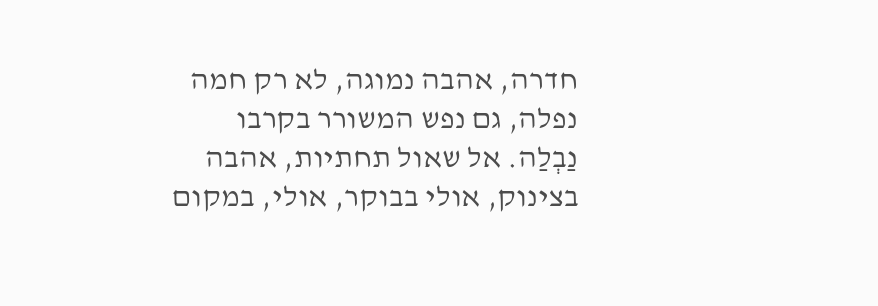חדרה, אהבה נמוגה, לא רק חמה נפלה, גם נפש המשורר בקרבו נַבְלַה. אל שאול תחתיות, אהבה בצינוק, אולי בבוקר, אולי, במקום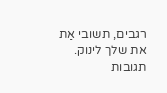רגבים, תשובי אַת את שלך לינוק.
תגובות